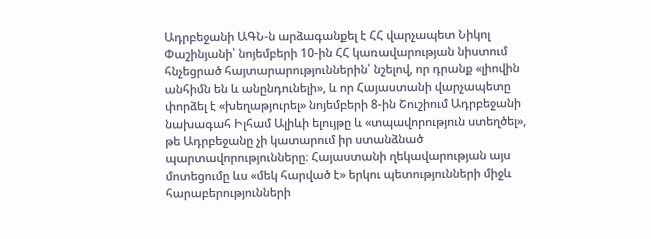Ադրբեջանի ԱԳՆ-ն արձագանքել է ՀՀ վարչապետ Նիկոլ Փաշինյանի՝ նոյեմբերի 10-ին ՀՀ կառավարության նիստում հնչեցրած հայտարարություններին՝ նշելով, որ դրանք «լիովին անհիմն են և անընդունելի», և որ Հայաստանի վարչապետը փորձել է «խեղաթյուրել» նոյեմբերի 8-ին Շուշիում Ադրբեջանի նախագահ Իլհամ Ալիևի ելույթը և «տպավորություն ստեղծել», թե Ադրբեջանը չի կատարում իր ստանձնած պարտավորությունները։ Հայաստանի ղեկավարության այս մոտեցումը ևս «մեկ հարված է» երկու պետությունների միջև հարաբերությունների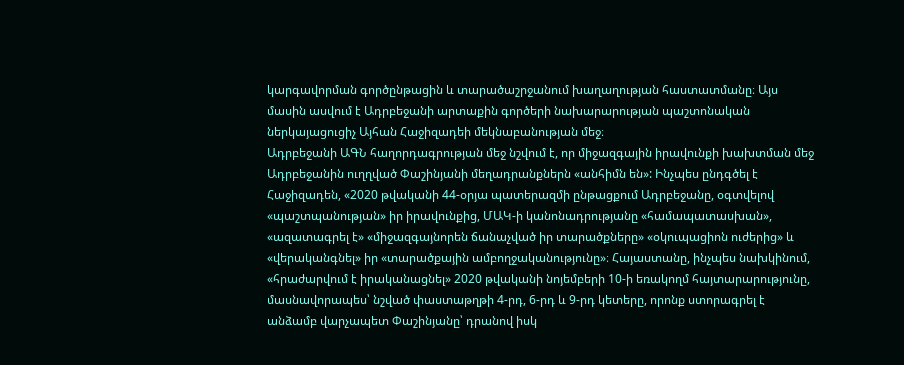կարգավորման գործընթացին և տարածաշրջանում խաղաղության հաստատմանը։ Այս մասին ասվում է Ադրբեջանի արտաքին գործերի նախարարության պաշտոնական ներկայացուցիչ Այհան Հաջիզադեի մեկնաբանության մեջ։
Ադրբեջանի ԱԳՆ հաղորդագրության մեջ նշվում է, որ միջազգային իրավունքի խախտման մեջ Ադրբեջանին ուղղված Փաշինյանի մեղադրանքներն «անհիմն են»: Ինչպես ընդգծել է Հաջիզադեն, «2020 թվականի 44-օրյա պատերազմի ընթացքում Ադրբեջանը, օգտվելով «պաշտպանության» իր իրավունքից, ՄԱԿ-ի կանոնադրությանը «համապատասխան», «ազատագրել է» «միջազգայնորեն ճանաչված իր տարածքները» «օկուպացիոն ուժերից» և «վերականգնել» իր «տարածքային ամբողջականությունը»։ Հայաստանը, ինչպես նախկինում, «հրաժարվում է իրականացնել» 2020 թվականի նոյեմբերի 10-ի եռակողմ հայտարարությունը, մասնավորապես՝ նշված փաստաթղթի 4-րդ, 6-րդ և 9-րդ կետերը, որոնք ստորագրել է անձամբ վարչապետ Փաշինյանը՝ դրանով իսկ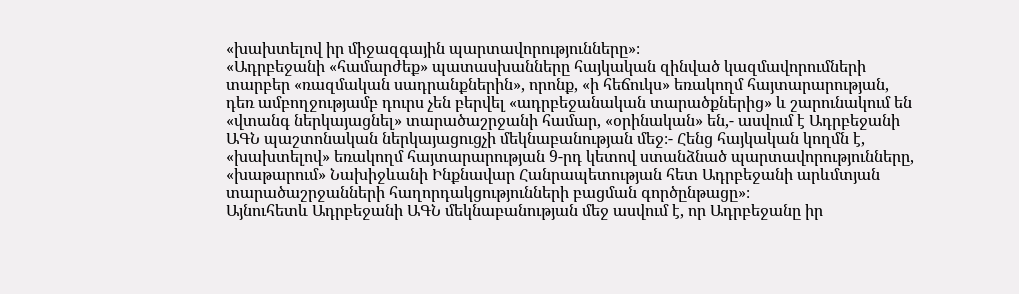«խախտելով իր միջազգային պարտավորությունները»։
«Ադրբեջանի «համարժեք» պատասխանները հայկական զինված կազմավորումների տարբեր «ռազմական սադրանքներին», որոնք, «ի հեճուկս» եռակողմ հայտարարության, դեռ ամբողջությամբ դուրս չեն բերվել «ադրբեջանական տարածքներից» և շարունակում են «վտանգ ներկայացնել» տարածաշրջանի համար, «օրինական» են,- ասվում է Ադրբեջանի ԱԳՆ պաշտոնական ներկայացուցչի մեկնաբանության մեջ։- Հենց հայկական կողմն է, «խախտելով» եռակողմ հայտարարության 9-րդ կետով ստանձնած պարտավորությունները, «խաթարում» Նախիջևանի Ինքնավար Հանրապետության հետ Ադրբեջանի արևմտյան տարածաշրջանների հաղորդակցությունների բացման գործընթացը»։
Այնուհետև Ադրբեջանի ԱԳՆ մեկնաբանության մեջ ասվում է, որ Ադրբեջանը իր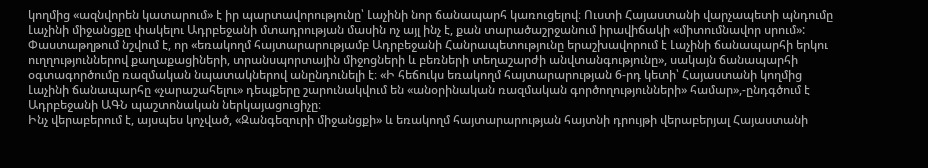կողմից «ազնվորեն կատարում» է իր պարտավորությունը՝ Լաչինի նոր ճանապարհ կառուցելով։ Ուստի Հայաստանի վարչապետի պնդումը Լաչինի միջանցքը փակելու Ադրբեջանի մտադրության մասին ոչ այլ ինչ է, քան տարածաշրջանում իրավիճակի «միտումնավոր սրում»:
Փաստաթղթում նշվում է, որ «եռակողմ հայտարարությամբ Ադրբեջանի Հանրապետությունը երաշխավորում է Լաչինի ճանապարհի երկու ուղղություններով քաղաքացիների, տրանսպորտային միջոցների և բեռների տեղաշարժի անվտանգությունը», սակայն ճանապարհի օգտագործումը ռազմական նպատակներով անընդունելի է։ «Ի հեճուկս եռակողմ հայտարարության 6-րդ կետի՝ Հայաստանի կողմից Լաչինի ճանապարհը «չարաշահելու» դեպքերը շարունակվում են «անօրինական ռազմական գործողությունների» համար»,-ընդգծում է Ադրբեջանի ԱԳՆ պաշտոնական ներկայացուցիչը։
Ինչ վերաբերում է, այսպես կոչված, «Զանգեզուրի միջանցքի» և եռակողմ հայտարարության հայտնի դրույթի վերաբերյալ Հայաստանի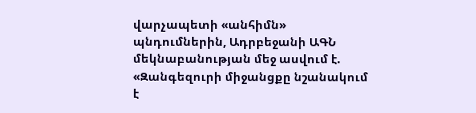վարչապետի «անհիմն» պնդումներին, Ադրբեջանի ԱԳՆ մեկնաբանության մեջ ասվում է. «Զանգեզուրի միջանցքը նշանակում է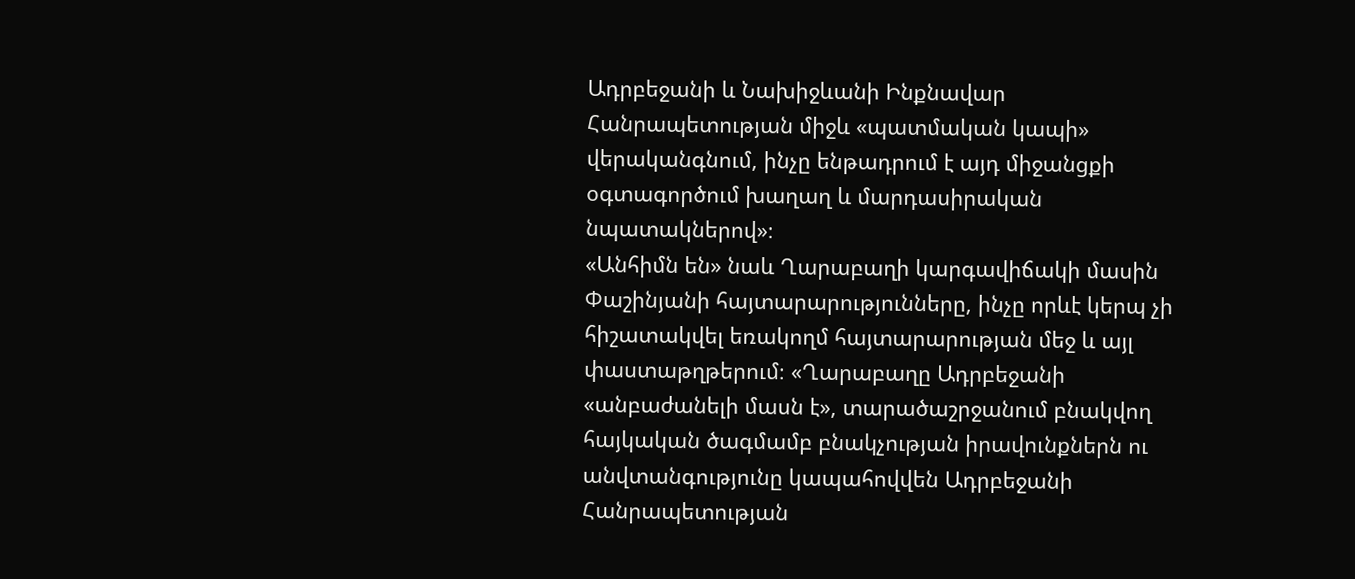Ադրբեջանի և Նախիջևանի Ինքնավար Հանրապետության միջև «պատմական կապի» վերականգնում, ինչը ենթադրում է այդ միջանցքի օգտագործում խաղաղ և մարդասիրական նպատակներով»։
«Անհիմն են» նաև Ղարաբաղի կարգավիճակի մասին Փաշինյանի հայտարարությունները, ինչը որևէ կերպ չի հիշատակվել եռակողմ հայտարարության մեջ և այլ փաստաթղթերում։ «Ղարաբաղը Ադրբեջանի «անբաժանելի մասն է», տարածաշրջանում բնակվող հայկական ծագմամբ բնակչության իրավունքներն ու անվտանգությունը կապահովվեն Ադրբեջանի Հանրապետության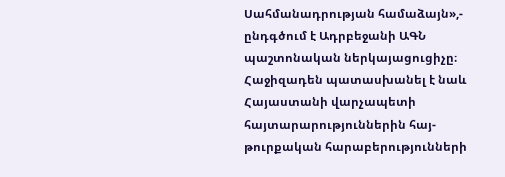Սահմանադրության համաձայն»,- ընդգծում է Ադրբեջանի ԱԳՆ պաշտոնական ներկայացուցիչը։
Հաջիզադեն պատասխանել է նաև Հայաստանի վարչապետի հայտարարություններին հայ-թուրքական հարաբերությունների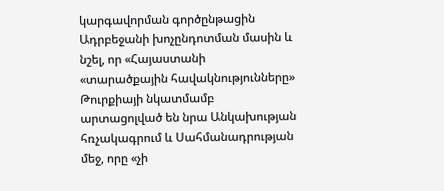կարգավորման գործընթացին Ադրբեջանի խոչընդոտման մասին և նշել, որ «Հայաստանի «տարածքային հավակնությունները» Թուրքիայի նկատմամբ արտացոլված են նրա Անկախության հռչակագրում և Սահմանադրության մեջ, որը «չի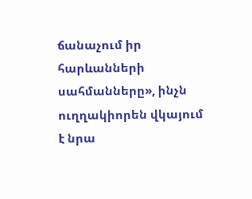ճանաչում իր հարևանների սահմանները», ինչն ուղղակիորեն վկայում է նրա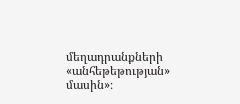մեղադրանքների «անհեթեթության» մասին»։